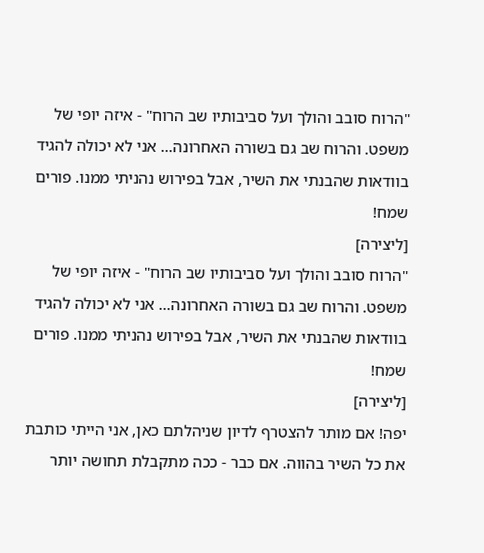"הרוח סובב והולך ועל סביבותיו שב הרוח" - איזה יופי של משפט. והרוח שב גם בשורה האחרונה... אני לא יכולה להגיד בוודאות שהבנתי את השיר, אבל בפירוש נהניתי ממנו. פורים שמח!
[ליצירה]
"הרוח סובב והולך ועל סביבותיו שב הרוח" - איזה יופי של משפט. והרוח שב גם בשורה האחרונה... אני לא יכולה להגיד בוודאות שהבנתי את השיר, אבל בפירוש נהניתי ממנו. פורים שמח!
[ליצירה]
יפה! אם מותר להצטרף לדיון שניהלתם כאן, אני הייתי כותבת את כל השיר בהווה. אם כבר - ככה מתקבלת תחושה יותר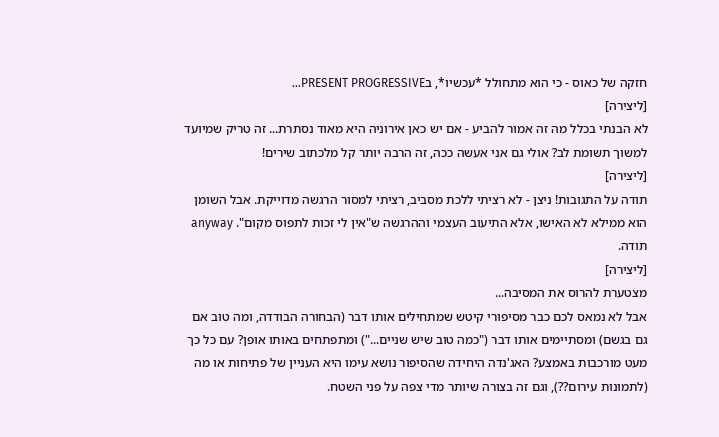חזקה של כאוס - כי הוא מתחולל *עכשיו*, בPRESENT PROGRESSIVE...
[ליצירה]
לא הבנתי בכלל מה זה אמור להביע - אם יש כאן אירוניה היא מאוד נסתרת... זה טריק שמיועד למשוך תשומת לב? אולי גם אני אעשה ככה, זה הרבה יותר קל מלכתוב שירים!
[ליצירה]
תודה על התגובות! ניצן - לא רציתי ללכת מסביב, רציתי למסור הרגשה מדוייקת. אבל השומן הוא ממילא לא האישו, אלא התיעוב העצמי וההרגשה ש"אין לי זכות לתפוס מקום". anyway תודה.
[ליצירה]
מצטערת להרוס את המסיבה...
אבל לא נמאס לכם כבר מסיפורי קיטש שמתחילים אותו דבר (הבחורה הבודדה, ומה טוב אם גם בגשם) ומסתיימים אותו דבר ("כמה טוב שיש שניים...") ומתפתחים באותו אופן? עם כל כך מעט מורכבות באמצע? האג'נדה היחידה שהסיפור נושא עימו היא העניין של פתיחות או מה (לתמונות עירום??), וגם זה בצורה שיותר מדי צפה על פני השטח.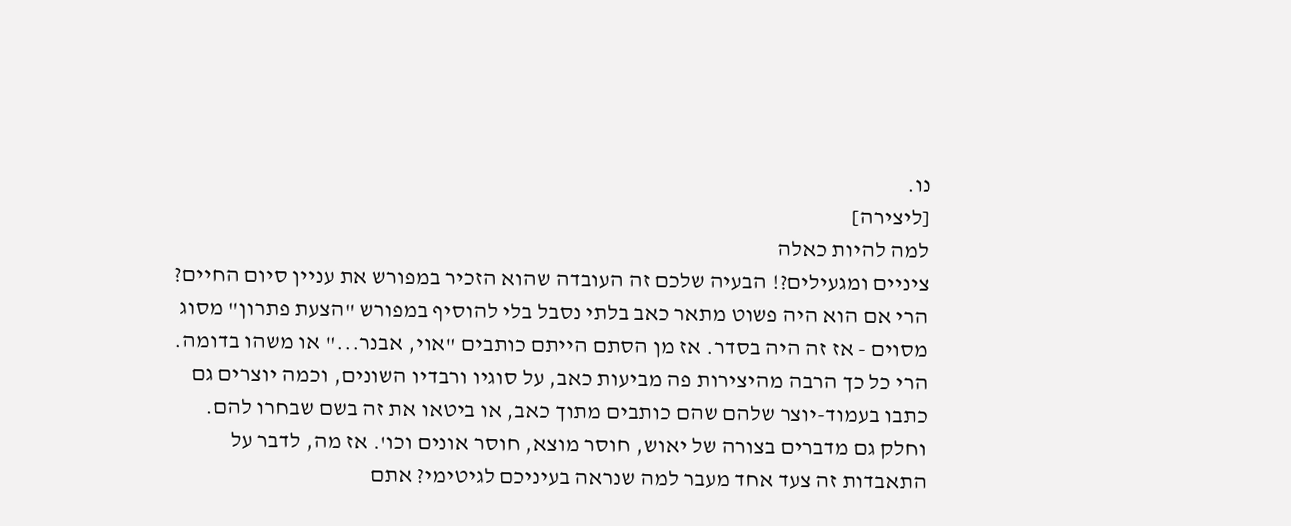נו.
[ליצירה]
למה להיות כאלה
ציניים ומגעילים?! הבעיה שלכם זה העובדה שהוא הזכיר במפורש את עניין סיום החיים? הרי אם הוא היה פשוט מתאר כאב בלתי נסבל בלי להוסיף במפורש "הצעת פתרון" מסוג מסוים - אז זה היה בסדר. אז מן הסתם הייתם כותבים "אוי, אבנר..." או משהו בדומה. הרי כל כך הרבה מהיצירות פה מביעות כאב, על סוגיו ורבדיו השונים, וכמה יוצרים גם כתבו בעמוד-יוצר שלהם שהם כותבים מתוך כאב, או ביטאו את זה בשם שבחרו להם. וחלק גם מדברים בצורה של יאוש, חוסר מוצא, חוסר אונים וכו'. אז מה, לדבר על התאבדות זה צעד אחד מעבר למה שנראה בעיניכם לגיטימי? אתם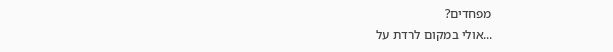מפחדים?
...אולי במקום לרדת על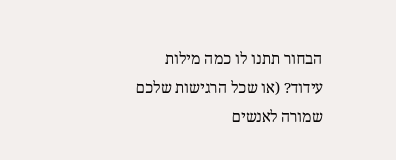הבחור תתנו לו כמה מילות עידוד? (או שכל הרגישות שלכם שמורה לאנשים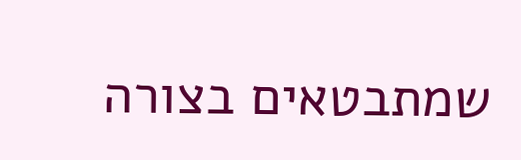שמתבטאים בצורה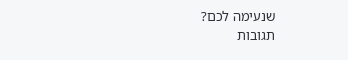שנעימה לכם?
תגובות